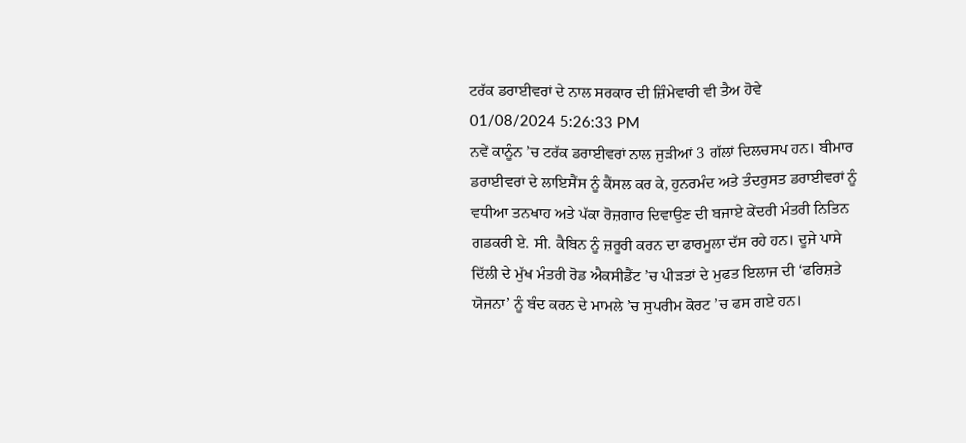ਟਰੱਕ ਡਰਾਈਵਰਾਂ ਦੇ ਨਾਲ ਸਰਕਾਰ ਦੀ ਜ਼ਿੰਮੇਵਾਰੀ ਵੀ ਤੈਅ ਹੋਵੇ
01/08/2024 5:26:33 PM
ਨਵੇਂ ਕਾਨੂੰਨ ’ਚ ਟਰੱਕ ਡਰਾਈਵਰਾਂ ਨਾਲ ਜੁੜੀਆਂ 3 ਗੱਲਾਂ ਦਿਲਚਸਪ ਹਨ। ਬੀਮਾਰ ਡਰਾਈਵਰਾਂ ਦੇ ਲਾਇਸੈਂਸ ਨੂੰ ਕੈਂਸਲ ਕਰ ਕੇ, ਹੁਨਰਮੰਦ ਅਤੇ ਤੰਦਰੁਸਤ ਡਰਾਈਵਰਾਂ ਨੂੰ ਵਧੀਆ ਤਨਖਾਹ ਅਤੇ ਪੱਕਾ ਰੋਜ਼ਗਾਰ ਦਿਵਾਉਣ ਦੀ ਬਜਾਏ ਕੇਂਦਰੀ ਮੰਤਰੀ ਨਿਤਿਨ ਗਡਕਰੀ ਏ. ਸੀ. ਕੈਬਿਨ ਨੂੰ ਜ਼ਰੂਰੀ ਕਰਨ ਦਾ ਫਾਰਮੂਲਾ ਦੱਸ ਰਹੇ ਹਨ। ਦੂਜੇ ਪਾਸੇ ਦਿੱਲੀ ਦੇ ਮੁੱਖ ਮੰਤਰੀ ਰੋਡ ਐਕਸੀਡੈਂਟ ’ਚ ਪੀੜਤਾਂ ਦੇ ਮੁਫਤ ਇਲਾਜ ਦੀ ‘ਫਰਿਸ਼ਤੇ ਯੋਜਨਾ’ ਨੂੰ ਬੰਦ ਕਰਨ ਦੇ ਮਾਮਲੇ ’ਚ ਸੁਪਰੀਮ ਕੋਰਟ ’ਚ ਫਸ ਗਏ ਹਨ।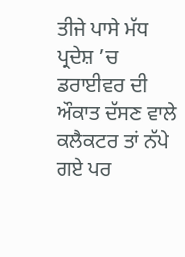ਤੀਜੇ ਪਾਸੇ ਮੱਧ ਪ੍ਰਦੇਸ਼ ’ਚ ਡਰਾਈਵਰ ਦੀ ਔਕਾਤ ਦੱਸਣ ਵਾਲੇ ਕਲੈਕਟਰ ਤਾਂ ਨੱਪੇ ਗਏ ਪਰ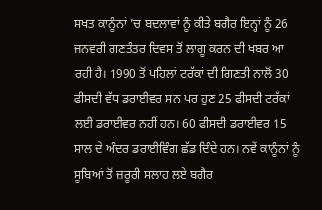ਸਖਤ ਕਾਨੂੰਨਾਂ ’ਚ ਬਦਲਾਵਾਂ ਨੂੰ ਕੀਤੇ ਬਗੈਰ ਇਨ੍ਹਾਂ ਨੂੰ 26 ਜਨਵਰੀ ਗਣਤੰਤਰ ਦਿਵਸ ਤੋਂ ਲਾਗੂ ਕਰਨ ਦੀ ਖਬਰ ਆ ਰਹੀ ਹੈ। 1990 ਤੋਂ ਪਹਿਲਾਂ ਟਰੱਕਾਂ ਦੀ ਗਿਣਤੀ ਨਾਲੋਂ 30 ਫੀਸਦੀ ਵੱਧ ਡਰਾਈਵਰ ਸਨ ਪਰ ਹੁਣ 25 ਫੀਸਦੀ ਟਰੱਕਾਂ ਲਈ ਡਰਾਈਵਰ ਨਹੀਂ ਹਨ। 60 ਫੀਸਦੀ ਡਰਾਈਵਰ 15 ਸਾਲ ਦੇ ਅੰਦਰ ਡਰਾਈਵਿੰਗ ਛੱਡ ਦਿੰਦੇ ਹਨ। ਨਵੇਂ ਕਾਨੂੰਨਾਂ ਨੂੰ ਸੂਬਿਆਂ ਤੋਂ ਜ਼ਰੂਰੀ ਸਲਾਹ ਲਏ ਬਗੈਰ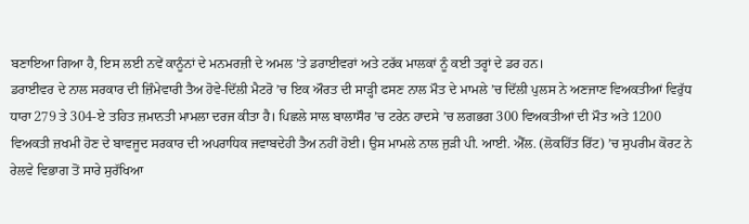ਬਣਾਇਆ ਗਿਆ ਹੈ, ਇਸ ਲਈ ਨਵੇਂ ਕਾਨੂੰਨਾਂ ਦੇ ਮਨਮਰਜ਼ੀ ਦੇ ਅਮਲ ’ਤੇ ਡਰਾਈਵਰਾਂ ਅਤੇ ਟਰੱਕ ਮਾਲਕਾਂ ਨੂੰ ਕਈ ਤਰ੍ਹਾਂ ਦੇ ਡਰ ਹਨ।
ਡਰਾਈਵਰ ਦੇ ਨਾਲ ਸਰਕਾਰ ਦੀ ਜ਼ਿੰਮੇਵਾਰੀ ਤੈਅ ਹੋਵੇ-ਦਿੱਲੀ ਮੈਟਰੋ ’ਚ ਇਕ ਔਰਤ ਦੀ ਸਾੜ੍ਹੀ ਫਸਣ ਨਾਲ ਮੌਤ ਦੇ ਮਾਮਲੇ ’ਚ ਦਿੱਲੀ ਪੁਲਸ ਨੇ ਅਣਜਾਣ ਵਿਅਕਤੀਆਂ ਵਿਰੁੱਧ ਧਾਰਾ 279 ਤੇ 304-ਏ ਤਹਿਤ ਜ਼ਮਾਨਤੀ ਮਾਮਲਾ ਦਰਜ ਕੀਤਾ ਹੈ। ਪਿਛਲੇ ਸਾਲ ਬਾਲਾਸੌਰ ’ਚ ਟਰੇਨ ਹਾਦਸੇ ’ਚ ਲਗਭਗ 300 ਵਿਅਕਤੀਆਂ ਦੀ ਮੌਤ ਅਤੇ 1200 ਵਿਅਕਤੀ ਜ਼ਖਮੀ ਹੋਣ ਦੇ ਬਾਵਜੂਦ ਸਰਕਾਰ ਦੀ ਅਪਰਾਧਿਕ ਜਵਾਬਦੇਹੀ ਤੈਅ ਨਹੀਂ ਹੋਈ। ਉਸ ਮਾਮਲੇ ਨਾਲ ਜੁੜੀ ਪੀ. ਆਈ. ਐੱਲ. (ਲੋਕਹਿੱਤ ਰਿੱਟ) ’ਚ ਸੁਪਰੀਮ ਕੋਰਟ ਨੇ ਰੇਲਵੇ ਵਿਭਾਗ ਤੋਂ ਸਾਰੇ ਸੁਰੱਖਿਆ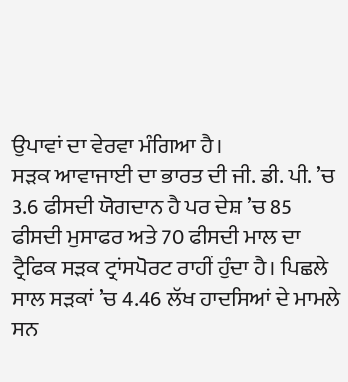ਉਪਾਵਾਂ ਦਾ ਵੇਰਵਾ ਮੰਗਿਆ ਹੈ।
ਸੜਕ ਆਵਾਜਾਈ ਦਾ ਭਾਰਤ ਦੀ ਜੀ. ਡੀ. ਪੀ. ’ਚ 3.6 ਫੀਸਦੀ ਯੋਗਦਾਨ ਹੈ ਪਰ ਦੇਸ਼ ’ਚ 85 ਫੀਸਦੀ ਮੁਸਾਫਰ ਅਤੇ 70 ਫੀਸਦੀ ਮਾਲ ਦਾ ਟ੍ਰੈਫਿਕ ਸੜਕ ਟ੍ਰਾਂਸਪੋਰਟ ਰਾਹੀਂ ਹੁੰਦਾ ਹੈ। ਪਿਛਲੇ ਸਾਲ ਸੜਕਾਂ ’ਚ 4.46 ਲੱਖ ਹਾਦਸਿਆਂ ਦੇ ਮਾਮਲੇ ਸਨ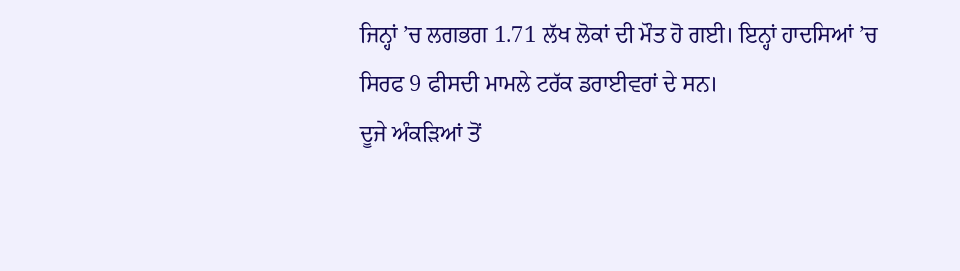ਜਿਨ੍ਹਾਂ ’ਚ ਲਗਭਗ 1.71 ਲੱਖ ਲੋਕਾਂ ਦੀ ਮੌਤ ਹੋ ਗਈ। ਇਨ੍ਹਾਂ ਹਾਦਸਿਆਂ ’ਚ ਸਿਰਫ 9 ਫੀਸਦੀ ਮਾਮਲੇ ਟਰੱਕ ਡਰਾਈਵਰਾਂ ਦੇ ਸਨ।
ਦੂਜੇ ਅੰਕੜਿਆਂ ਤੋਂ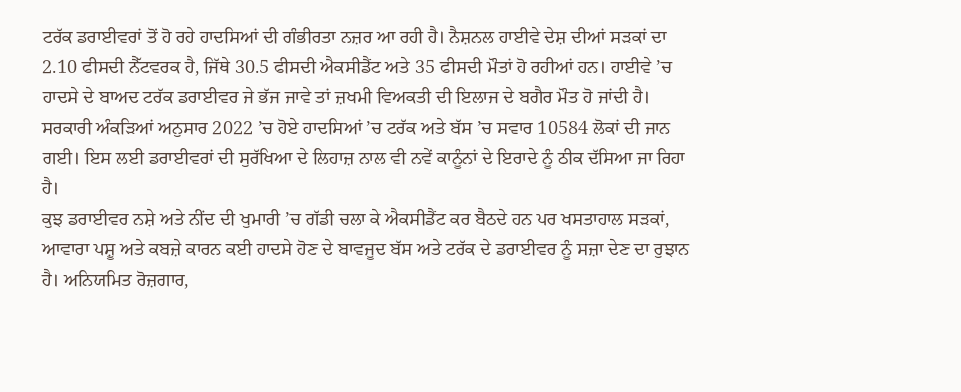ਟਰੱਕ ਡਰਾਈਵਰਾਂ ਤੋਂ ਹੋ ਰਹੇ ਹਾਦਸਿਆਂ ਦੀ ਗੰਭੀਰਤਾ ਨਜ਼ਰ ਆ ਰਹੀ ਹੈ। ਨੈਸ਼ਨਲ ਹਾਈਵੇ ਦੇਸ਼ ਦੀਆਂ ਸੜਕਾਂ ਦਾ 2.10 ਫੀਸਦੀ ਨੈੱਟਵਰਕ ਹੈ, ਜਿੱਥੇ 30.5 ਫੀਸਦੀ ਐਕਸੀਡੈਂਟ ਅਤੇ 35 ਫੀਸਦੀ ਮੌਤਾਂ ਹੋ ਰਹੀਆਂ ਹਨ। ਹਾਈਵੇ ’ਚ ਹਾਦਸੇ ਦੇ ਬਾਅਦ ਟਰੱਕ ਡਰਾਈਵਰ ਜੇ ਭੱਜ ਜਾਵੇ ਤਾਂ ਜ਼ਖਮੀ ਵਿਅਕਤੀ ਦੀ ਇਲਾਜ ਦੇ ਬਗੈਰ ਮੌਤ ਹੋ ਜਾਂਦੀ ਹੈ। ਸਰਕਾਰੀ ਅੰਕੜਿਆਂ ਅਨੁਸਾਰ 2022 ’ਚ ਹੋਏ ਹਾਦਸਿਆਂ ’ਚ ਟਰੱਕ ਅਤੇ ਬੱਸ ’ਚ ਸਵਾਰ 10584 ਲੋਕਾਂ ਦੀ ਜਾਨ ਗਈ। ਇਸ ਲਈ ਡਰਾਈਵਰਾਂ ਦੀ ਸੁਰੱਖਿਆ ਦੇ ਲਿਹਾਜ਼ ਨਾਲ ਵੀ ਨਵੇਂ ਕਾਨੂੰਨਾਂ ਦੇ ਇਰਾਦੇ ਨੂੰ ਠੀਕ ਦੱਸਿਆ ਜਾ ਰਿਹਾ ਹੈ।
ਕੁਝ ਡਰਾਈਵਰ ਨਸ਼ੇ ਅਤੇ ਨੀਂਦ ਦੀ ਖੁਮਾਰੀ ’ਚ ਗੱਡੀ ਚਲਾ ਕੇ ਐਕਸੀਡੈਂਟ ਕਰ ਬੈਠਦੇ ਹਨ ਪਰ ਖਸਤਾਹਾਲ ਸੜਕਾਂ, ਆਵਾਰਾ ਪਸ਼ੂ ਅਤੇ ਕਬਜ਼ੇ ਕਾਰਨ ਕਈ ਹਾਦਸੇ ਹੋਣ ਦੇ ਬਾਵਜੂਦ ਬੱਸ ਅਤੇ ਟਰੱਕ ਦੇ ਡਰਾਈਵਰ ਨੂੰ ਸਜ਼ਾ ਦੇਣ ਦਾ ਰੁਝਾਨ ਹੈ। ਅਨਿਯਮਿਤ ਰੋਜ਼ਗਾਰ,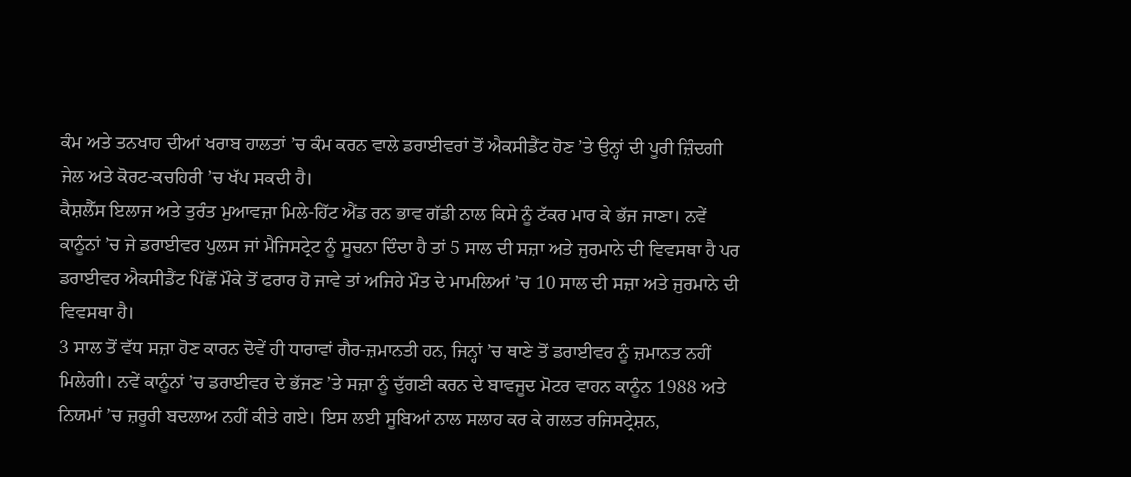ਕੰਮ ਅਤੇ ਤਨਖਾਹ ਦੀਆਂ ਖਰਾਬ ਹਾਲਤਾਂ ’ਚ ਕੰਮ ਕਰਨ ਵਾਲੇ ਡਰਾਈਵਰਾਂ ਤੋਂ ਐਕਸੀਡੈਂਟ ਹੋਣ ’ਤੇ ਉਨ੍ਹਾਂ ਦੀ ਪੂਰੀ ਜ਼ਿੰਦਗੀ ਜੇਲ ਅਤੇ ਕੋਰਟ-ਕਚਹਿਰੀ ’ਚ ਖੱਪ ਸਕਦੀ ਹੈ।
ਕੈਸ਼ਲੈੱਸ ਇਲਾਜ ਅਤੇ ਤੁਰੰਤ ਮੁਆਵਜ਼ਾ ਮਿਲੇ-ਹਿੱਟ ਐਂਡ ਰਨ ਭਾਵ ਗੱਡੀ ਨਾਲ ਕਿਸੇ ਨੂੰ ਟੱਕਰ ਮਾਰ ਕੇ ਭੱਜ ਜਾਣਾ। ਨਵੇਂ ਕਾਨੂੰਨਾਂ ’ਚ ਜੇ ਡਰਾਈਵਰ ਪੁਲਸ ਜਾਂ ਮੈਜਿਸਟ੍ਰੇਟ ਨੂੰ ਸੂਚਨਾ ਦਿੰਦਾ ਹੈ ਤਾਂ 5 ਸਾਲ ਦੀ ਸਜ਼ਾ ਅਤੇ ਜੁਰਮਾਨੇ ਦੀ ਵਿਵਸਥਾ ਹੈ ਪਰ ਡਰਾਈਵਰ ਐਕਸੀਡੈਂਟ ਪਿੱਛੋਂ ਮੌਕੇ ਤੋਂ ਫਰਾਰ ਹੋ ਜਾਵੇ ਤਾਂ ਅਜਿਹੇ ਮੌਤ ਦੇ ਮਾਮਲਿਆਂ ’ਚ 10 ਸਾਲ ਦੀ ਸਜ਼ਾ ਅਤੇ ਜੁਰਮਾਨੇ ਦੀ ਵਿਵਸਥਾ ਹੈ।
3 ਸਾਲ ਤੋਂ ਵੱਧ ਸਜ਼ਾ ਹੋਣ ਕਾਰਨ ਦੋਵੇਂ ਹੀ ਧਾਰਾਵਾਂ ਗੈਰ-ਜ਼ਮਾਨਤੀ ਹਨ, ਜਿਨ੍ਹਾਂ ’ਚ ਥਾਣੇ ਤੋਂ ਡਰਾਈਵਰ ਨੂੰ ਜ਼ਮਾਨਤ ਨਹੀਂ ਮਿਲੇਗੀ। ਨਵੇਂ ਕਾਨੂੰਨਾਂ ’ਚ ਡਰਾਈਵਰ ਦੇ ਭੱਜਣ ’ਤੇ ਸਜ਼ਾ ਨੂੰ ਦੁੱਗਣੀ ਕਰਨ ਦੇ ਬਾਵਜੂਦ ਮੋਟਰ ਵਾਹਨ ਕਾਨੂੰਨ 1988 ਅਤੇ ਨਿਯਮਾਂ ’ਚ ਜ਼ਰੂਰੀ ਬਦਲਾਅ ਨਹੀਂ ਕੀਤੇ ਗਏ। ਇਸ ਲਈ ਸੂਬਿਆਂ ਨਾਲ ਸਲਾਹ ਕਰ ਕੇ ਗਲਤ ਰਜਿਸਟ੍ਰੇਸ਼ਨ,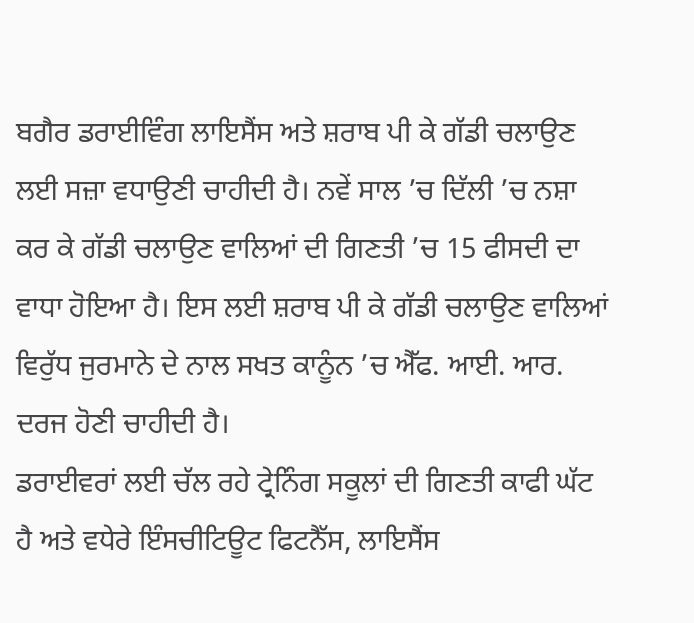ਬਗੈਰ ਡਰਾਈਵਿੰਗ ਲਾਇਸੈਂਸ ਅਤੇ ਸ਼ਰਾਬ ਪੀ ਕੇ ਗੱਡੀ ਚਲਾਉਣ ਲਈ ਸਜ਼ਾ ਵਧਾਉਣੀ ਚਾਹੀਦੀ ਹੈ। ਨਵੇਂ ਸਾਲ ’ਚ ਦਿੱਲੀ ’ਚ ਨਸ਼ਾ ਕਰ ਕੇ ਗੱਡੀ ਚਲਾਉਣ ਵਾਲਿਆਂ ਦੀ ਗਿਣਤੀ ’ਚ 15 ਫੀਸਦੀ ਦਾ ਵਾਧਾ ਹੋਇਆ ਹੈ। ਇਸ ਲਈ ਸ਼ਰਾਬ ਪੀ ਕੇ ਗੱਡੀ ਚਲਾਉਣ ਵਾਲਿਆਂ ਵਿਰੁੱਧ ਜੁਰਮਾਨੇ ਦੇ ਨਾਲ ਸਖਤ ਕਾਨੂੰਨ ’ਚ ਐੱਫ. ਆਈ. ਆਰ. ਦਰਜ ਹੋਣੀ ਚਾਹੀਦੀ ਹੈ।
ਡਰਾਈਵਰਾਂ ਲਈ ਚੱਲ ਰਹੇ ਟ੍ਰੇਨਿੰਗ ਸਕੂਲਾਂ ਦੀ ਗਿਣਤੀ ਕਾਫੀ ਘੱਟ ਹੈ ਅਤੇ ਵਧੇਰੇ ਇੰਸਚੀਟਿਊਟ ਫਿਟਨੈੱਸ, ਲਾਇਸੈਂਸ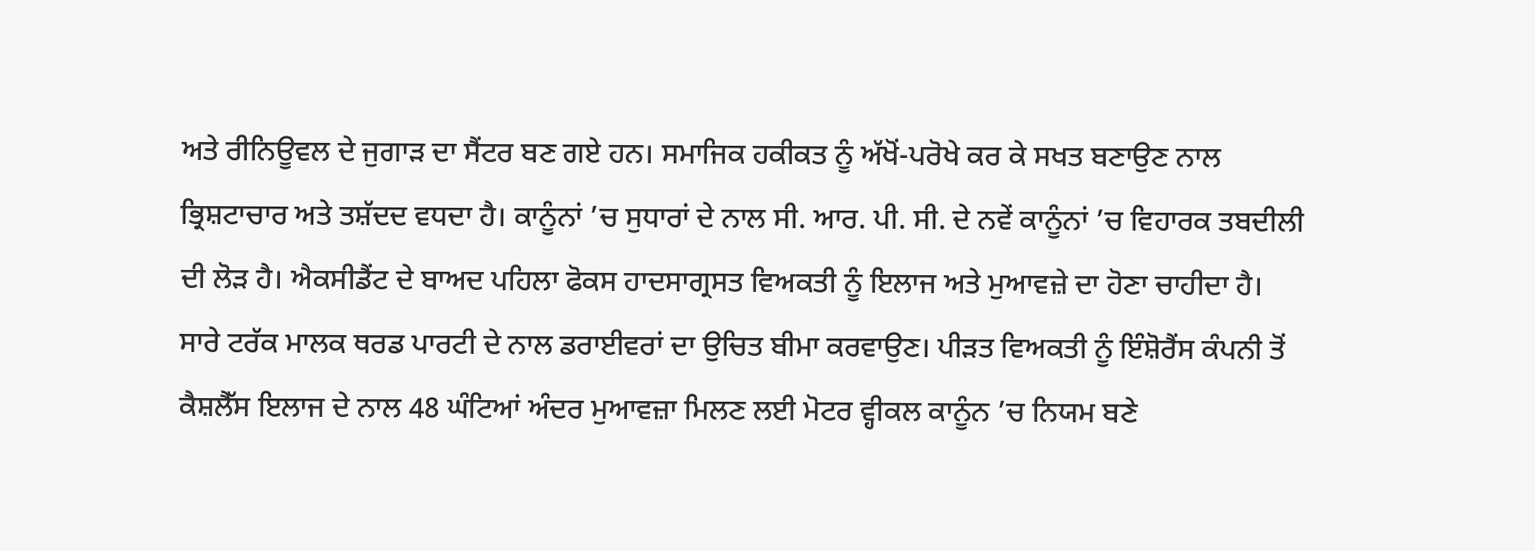ਅਤੇ ਰੀਨਿਊਵਲ ਦੇ ਜੁਗਾੜ ਦਾ ਸੈਂਟਰ ਬਣ ਗਏ ਹਨ। ਸਮਾਜਿਕ ਹਕੀਕਤ ਨੂੰ ਅੱਖੋਂ-ਪਰੋਖੇ ਕਰ ਕੇ ਸਖਤ ਬਣਾਉਣ ਨਾਲ ਭ੍ਰਿਸ਼ਟਾਚਾਰ ਅਤੇ ਤਸ਼ੱਦਦ ਵਧਦਾ ਹੈ। ਕਾਨੂੰਨਾਂ ’ਚ ਸੁਧਾਰਾਂ ਦੇ ਨਾਲ ਸੀ. ਆਰ. ਪੀ. ਸੀ. ਦੇ ਨਵੇਂ ਕਾਨੂੰਨਾਂ ’ਚ ਵਿਹਾਰਕ ਤਬਦੀਲੀ ਦੀ ਲੋੜ ਹੈ। ਐਕਸੀਡੈਂਟ ਦੇ ਬਾਅਦ ਪਹਿਲਾ ਫੋਕਸ ਹਾਦਸਾਗ੍ਰਸਤ ਵਿਅਕਤੀ ਨੂੰ ਇਲਾਜ ਅਤੇ ਮੁਆਵਜ਼ੇ ਦਾ ਹੋਣਾ ਚਾਹੀਦਾ ਹੈ।
ਸਾਰੇ ਟਰੱਕ ਮਾਲਕ ਥਰਡ ਪਾਰਟੀ ਦੇ ਨਾਲ ਡਰਾਈਵਰਾਂ ਦਾ ਉਚਿਤ ਬੀਮਾ ਕਰਵਾਉਣ। ਪੀੜਤ ਵਿਅਕਤੀ ਨੂੰ ਇੰਸ਼ੋਰੈਂਸ ਕੰਪਨੀ ਤੋਂ ਕੈਸ਼ਲੈੱਸ ਇਲਾਜ ਦੇ ਨਾਲ 48 ਘੰਟਿਆਂ ਅੰਦਰ ਮੁਆਵਜ਼ਾ ਮਿਲਣ ਲਈ ਮੋਟਰ ਵ੍ਹੀਕਲ ਕਾਨੂੰਨ ’ਚ ਨਿਯਮ ਬਣੇ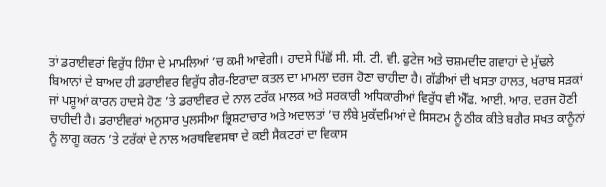ਤਾਂ ਡਰਾਈਵਰਾਂ ਵਿਰੁੱਧ ਹਿੰਸਾ ਦੇ ਮਾਮਲਿਆਂ ’ਚ ਕਮੀ ਆਵੇਗੀ। ਹਾਦਸੇ ਪਿੱਛੋਂ ਸੀ. ਸੀ. ਟੀ. ਵੀ. ਫੁਟੇਜ ਅਤੇ ਚਸ਼ਮਦੀਦ ਗਵਾਹਾਂ ਦੇ ਮੁੱਢਲੇ ਬਿਆਨਾਂ ਦੇ ਬਾਅਦ ਹੀ ਡਰਾਈਵਰ ਵਿਰੁੱਧ ਗੈਰ-ਇਰਾਦਾ ਕਤਲ ਦਾ ਮਾਮਲਾ ਦਰਜ ਹੋਣਾ ਚਾਹੀਦਾ ਹੈ। ਗੱਡੀਆਂ ਦੀ ਖਸਤਾ ਹਾਲਤ, ਖਰਾਬ ਸੜਕਾਂ ਜਾਂ ਪਸ਼ੂਆਂ ਕਾਰਨ ਹਾਦਸੇ ਹੋਣ ’ਤੇ ਡਰਾਈਵਰ ਦੇ ਨਾਲ ਟਰੱਕ ਮਾਲਕ ਅਤੇ ਸਰਕਾਰੀ ਅਧਿਕਾਰੀਆਂ ਵਿਰੁੱਧ ਵੀ ਐੱਫ. ਆਈ. ਆਰ. ਦਰਜ ਹੋਣੀ ਚਾਹੀਦੀ ਹੈ। ਡਰਾਈਵਰਾਂ ਅਨੁਸਾਰ ਪੁਲਸੀਆ ਭ੍ਰਿਸ਼ਟਾਚਾਰ ਅਤੇ ਅਦਾਲਤਾਂ ’ਚ ਲੰਬੇ ਮੁਕੱਦਮਿਆਂ ਦੇ ਸਿਸਟਮ ਨੂੰ ਠੀਕ ਕੀਤੇ ਬਗੈਰ ਸਖਤ ਕਾਨੂੰਨਾਂ ਨੂੰ ਲਾਗੂ ਕਰਨ ’ਤੇ ਟਰੱਕਾਂ ਦੇ ਨਾਲ ਅਰਥਵਿਵਸਥਾ ਦੇ ਕਈ ਸੈਕਟਰਾਂ ਦਾ ਵਿਕਾਸ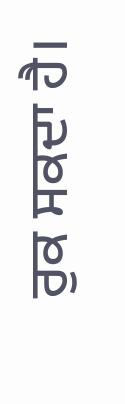ਰੁਕ ਸਕਦਾ ਹੈ।